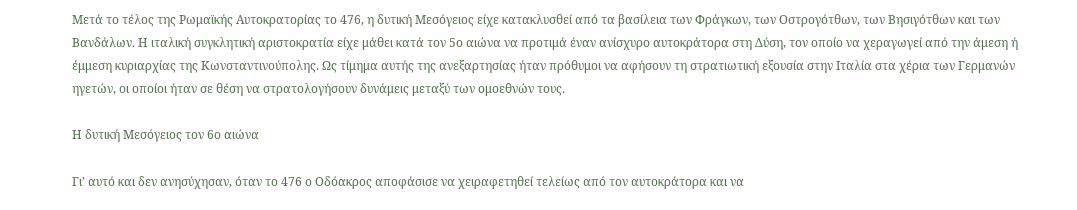Μετά το τέλος της Ρωμαϊκής Αυτοκρατορίας το 476, η δυτική Μεσόγειος είχε κατακλυσθεί από τα βασίλεια των Φράγκων, των Οστρογότθων, των Βησιγότθων και των Βανδάλων. Η ιταλική συγκλητική αριστοκρατία είχε μάθει κατά τον 5ο αιώνα να προτιμά έναν ανίσχυρο αυτοκράτορα στη Δύση, τον οποίο να χεραγωγεί από την άμεση ή έμμεση κυριαρχίας της Κωνσταντινούπολης. Ως τίμημα αυτής της ανεξαρτησίας ήταν πρόθυμοι να αφήσουν τη στρατιωτική εξουσία στην Ιταλία στα χέρια των Γερμανών ηγετών, οι οποίοι ήταν σε θέση να στρατολογήσουν δυνάμεις μεταξύ των ομοεθνών τους.

Η δυτική Μεσόγειος τον 6ο αιώνα

Γι’ αυτό και δεν ανησύχησαν, όταν το 476 ο Οδόακρος αποφάσισε να χειραφετηθεί τελείως από τον αυτοκράτορα και να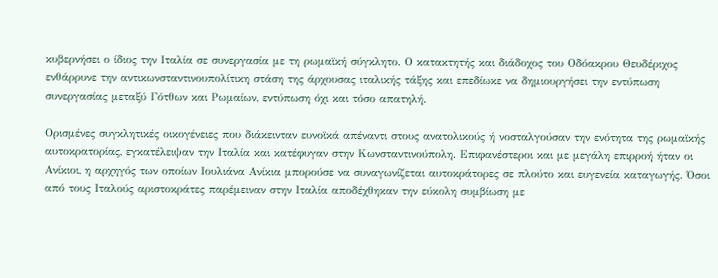κυβερνήσει ο ίδιος την Ιταλία σε συνεργασία με τη ρωμαϊκή σύγκλητο. Ο κατακτητής και διάδοχος του Οδόακρου Θευδέριχος ενθάρρυνε την αντικωνσταντινουπολίτικη στάση της άρχουσας ιταλικής τάξης και επεδίωκε να δημιουργήσει την εντύπωση συνεργασίας μεταξύ Γότθων και Ρωμαίων, εντύπωση όχι και τόσο απατηλή.

Ορισμένες συγκλητικές οικογένειες που διάκεινταν ευνοϊκά απέναντι στους ανατολικούς ή νοσταλγούσαν την ενότητα της ρωμαϊκής αυτοκρατορίας, εγκατέλειψαν την Ιταλία και κατέφυγαν στην Κωνσταντινούπολη. Επιφανέστεροι και με μεγάλη επιρροή ήταν οι Ανίκιοι, η αρχηγός των οποίων Ιουλιάνα Ανίκια μπορούσε να συναγωνίζεται αυτοκράτορες σε πλούτο και ευγενεία καταγωγής. Όσοι από τους Ιταλούς αριστοκράτες παρέμειναν στην Ιταλία αποδέχθηκαν την εύκολη συμβίωση με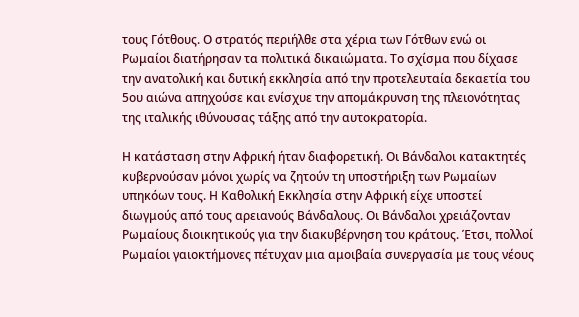τους Γότθους. Ο στρατός περιήλθε στα χέρια των Γότθων ενώ οι Ρωμαίοι διατήρησαν τα πολιτικά δικαιώματα. Το σχίσμα που δίχασε την ανατολική και δυτική εκκλησία από την προτελευταία δεκαετία του 5ου αιώνα απηχούσε και ενίσχυε την απομάκρυνση της πλειονότητας της ιταλικής ιθύνουσας τάξης από την αυτοκρατορία.

Η κατάσταση στην Αφρική ήταν διαφορετική. Οι Βάνδαλοι κατακτητές κυβερνούσαν μόνοι χωρίς να ζητούν τη υποστήριξη των Ρωμαίων υπηκόων τους. Η Καθολική Εκκλησία στην Αφρική είχε υποστεί διωγμούς από τους αρειανούς Βάνδαλους. Οι Βάνδαλοι χρειάζονταν Ρωμαίους διοικητικούς για την διακυβέρνηση του κράτους. Έτσι, πολλοί Ρωμαίοι γαιοκτήμονες πέτυχαν μια αμοιβαία συνεργασία με τους νέους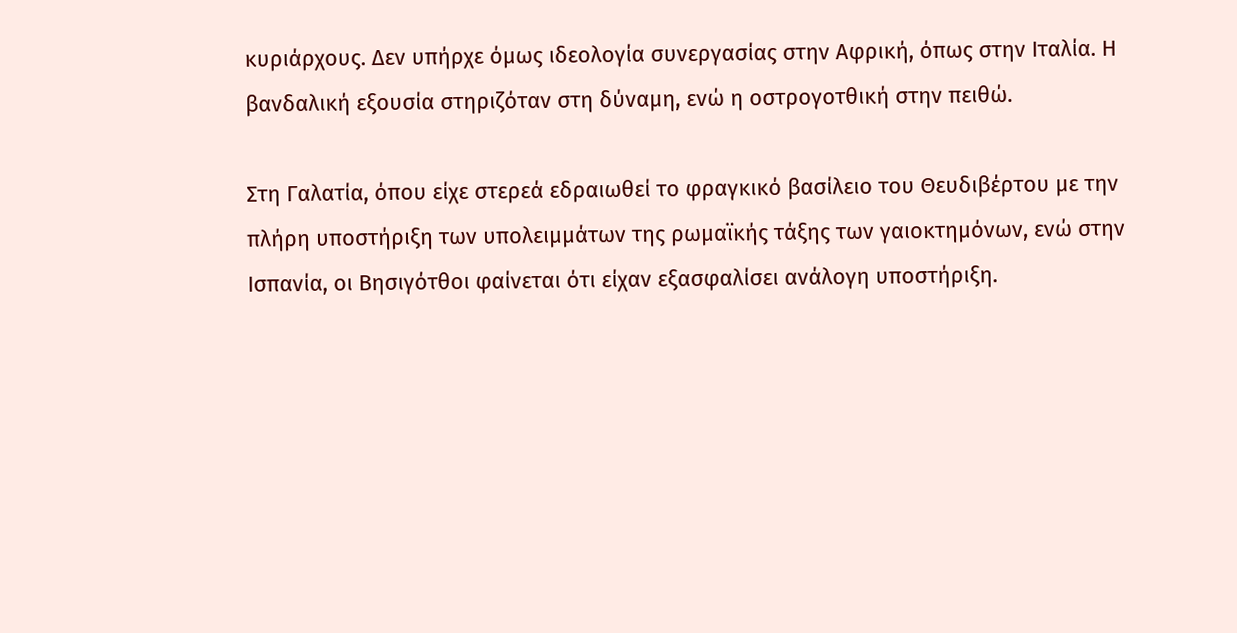κυριάρχους. Δεν υπήρχε όμως ιδεολογία συνεργασίας στην Αφρική, όπως στην Ιταλία. Η βανδαλική εξουσία στηριζόταν στη δύναμη, ενώ η οστρογοτθική στην πειθώ.

Στη Γαλατία, όπου είχε στερεά εδραιωθεί το φραγκικό βασίλειο του Θευδιβέρτου με την πλήρη υποστήριξη των υπολειμμάτων της ρωμαϊκής τάξης των γαιοκτημόνων, ενώ στην Ισπανία, οι Βησιγότθοι φαίνεται ότι είχαν εξασφαλίσει ανάλογη υποστήριξη.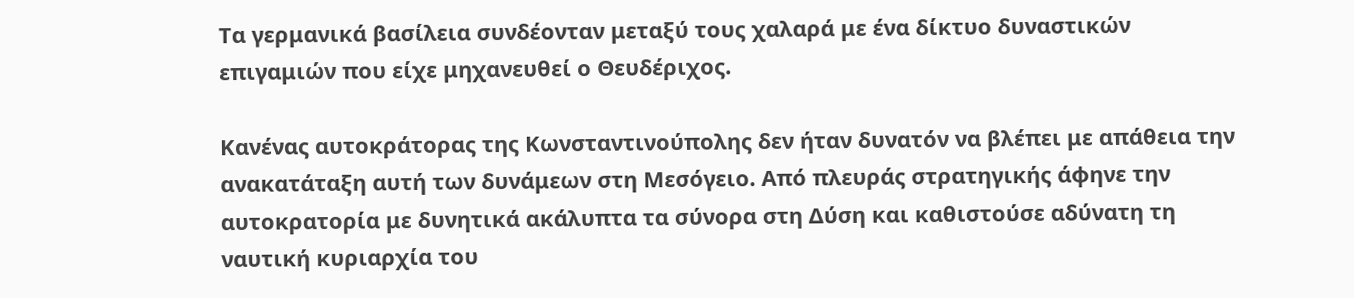Τα γερμανικά βασίλεια συνδέονταν μεταξύ τους χαλαρά με ένα δίκτυο δυναστικών επιγαμιών που είχε μηχανευθεί ο Θευδέριχος.

Κανένας αυτοκράτορας της Κωνσταντινούπολης δεν ήταν δυνατόν να βλέπει με απάθεια την ανακατάταξη αυτή των δυνάμεων στη Μεσόγειο. Από πλευράς στρατηγικής άφηνε την αυτοκρατορία με δυνητικά ακάλυπτα τα σύνορα στη Δύση και καθιστούσε αδύνατη τη ναυτική κυριαρχία του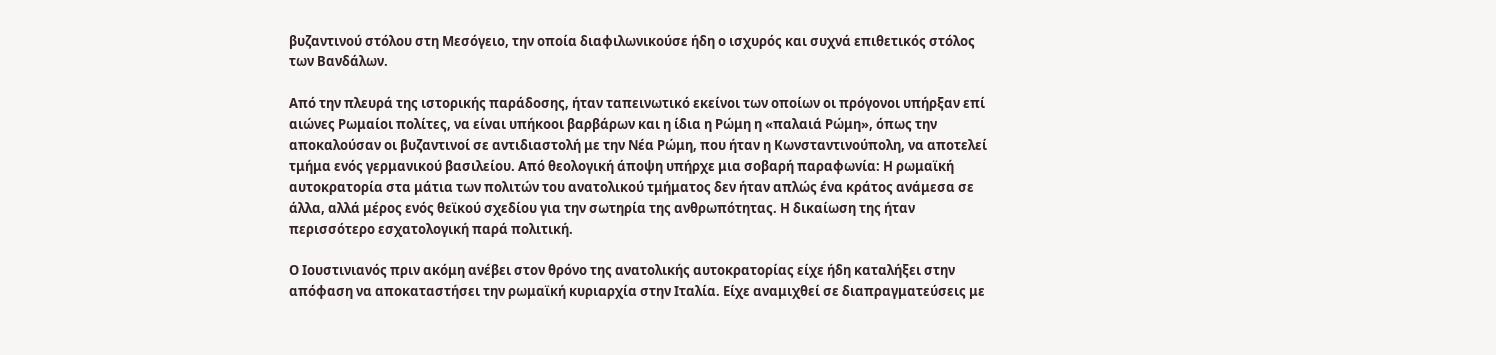βυζαντινού στόλου στη Μεσόγειο, την οποία διαφιλωνικούσε ήδη ο ισχυρός και συχνά επιθετικός στόλος των Βανδάλων.

Από την πλευρά της ιστορικής παράδοσης, ήταν ταπεινωτικό εκείνοι των οποίων οι πρόγονοι υπήρξαν επί αιώνες Ρωμαίοι πολίτες, να είναι υπήκοοι βαρβάρων και η ίδια η Ρώμη η «παλαιά Ρώμη», όπως την αποκαλούσαν οι βυζαντινοί σε αντιδιαστολή με την Νέα Ρώμη, που ήταν η Κωνσταντινούπολη, να αποτελεί τμήμα ενός γερμανικού βασιλείου. Από θεολογική άποψη υπήρχε μια σοβαρή παραφωνία: Η ρωμαϊκή αυτοκρατορία στα μάτια των πολιτών του ανατολικού τμήματος δεν ήταν απλώς ένα κράτος ανάμεσα σε άλλα, αλλά μέρος ενός θεϊκού σχεδίου για την σωτηρία της ανθρωπότητας. Η δικαίωση της ήταν περισσότερο εσχατολογική παρά πολιτική.

Ο Ιουστινιανός πριν ακόμη ανέβει στον θρόνο της ανατολικής αυτοκρατορίας είχε ήδη καταλήξει στην απόφαση να αποκαταστήσει την ρωμαϊκή κυριαρχία στην Ιταλία. Είχε αναμιχθεί σε διαπραγματεύσεις με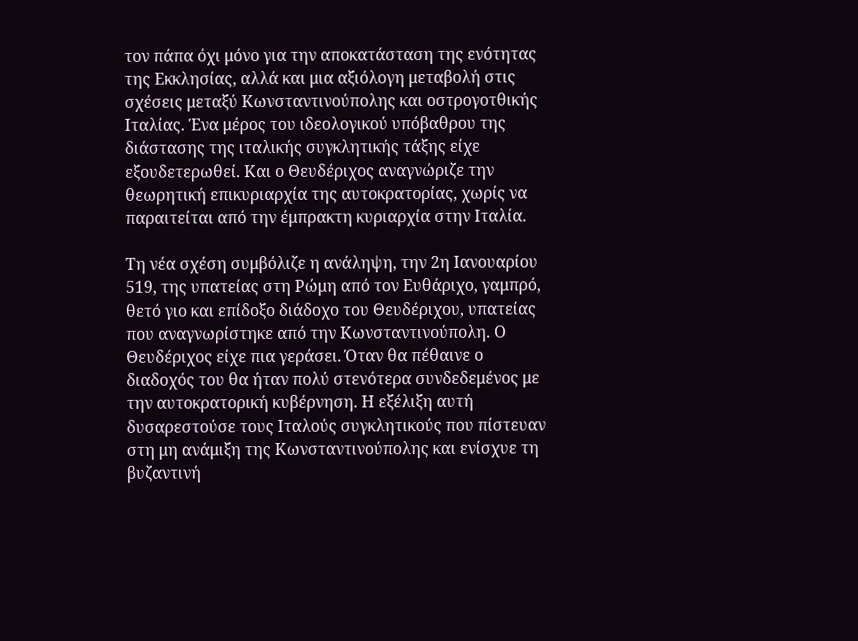τον πάπα όχι μόνο για την αποκατάσταση της ενότητας της Εκκλησίας, αλλά και μια αξιόλογη μεταβολή στις σχέσεις μεταξύ Κωνσταντινούπολης και οστρογοτθικής Ιταλίας. Ένα μέρος του ιδεολογικού υπόβαθρου της διάστασης της ιταλικής συγκλητικής τάξης είχε εξουδετερωθεί. Και ο Θευδέριχος αναγνώριζε την θεωρητική επικυριαρχία της αυτοκρατορίας, χωρίς να παραιτείται από την έμπρακτη κυριαρχία στην Ιταλία.

Τη νέα σχέση συμβόλιζε η ανάληψη, την 2η Ιανουαρίου 519, της υπατείας στη Ρώμη από τον Ευθάριχο, γαμπρό, θετό γιο και επίδοξο διάδοχο του Θευδέριχου, υπατείας που αναγνωρίστηκε από την Κωνσταντινούπολη. Ο Θευδέριχος είχε πια γεράσει. Όταν θα πέθαινε ο διαδοχός του θα ήταν πολύ στενότερα συνδεδεμένος με την αυτοκρατορική κυβέρνηση. Η εξέλιξη αυτή δυσαρεστούσε τους Ιταλούς συγκλητικούς που πίστευαν στη μη ανάμιξη της Κωνσταντινούπολης και ενίσχυε τη βυζαντινή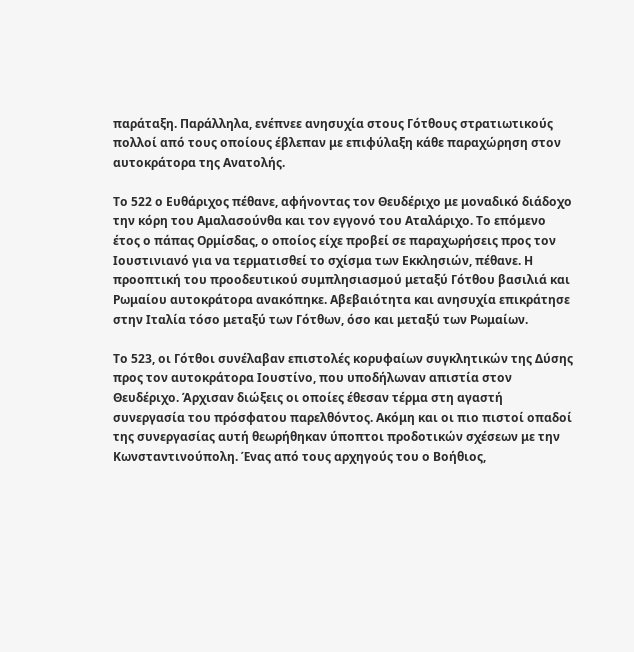παράταξη. Παράλληλα, ενέπνεε ανησυχία στους Γότθους στρατιωτικούς πολλοί από τους οποίους έβλεπαν με επιφύλαξη κάθε παραχώρηση στον αυτοκράτορα της Ανατολής.

Το 522 ο Ευθάριχος πέθανε, αφήνοντας τον Θευδέριχο με μοναδικό διάδοχο την κόρη του Αμαλασούνθα και τον εγγονό του Αταλάριχο. Το επόμενο έτος ο πάπας Ορμίσδας, ο οποίος είχε προβεί σε παραχωρήσεις προς τον Ιουστινιανό για να τερματισθεί το σχίσμα των Εκκλησιών, πέθανε. Η προοπτική του προοδευτικού συμπλησιασμού μεταξύ Γότθου βασιλιά και Ρωμαίου αυτοκράτορα ανακόπηκε. Αβεβαιότητα και ανησυχία επικράτησε στην Ιταλία τόσο μεταξύ των Γότθων, όσο και μεταξύ των Ρωμαίων.

Το 523, οι Γότθοι συνέλαβαν επιστολές κορυφαίων συγκλητικών της Δύσης προς τον αυτοκράτορα Ιουστίνο, που υποδήλωναν απιστία στον Θευδέριχο. Άρχισαν διώξεις οι οποίες έθεσαν τέρμα στη αγαστή συνεργασία του πρόσφατου παρελθόντος. Ακόμη και οι πιο πιστοί οπαδοί της συνεργασίας αυτή θεωρήθηκαν ύποπτοι προδοτικών σχέσεων με την Κωνσταντινούπολη. Ένας από τους αρχηγούς του ο Βοήθιος,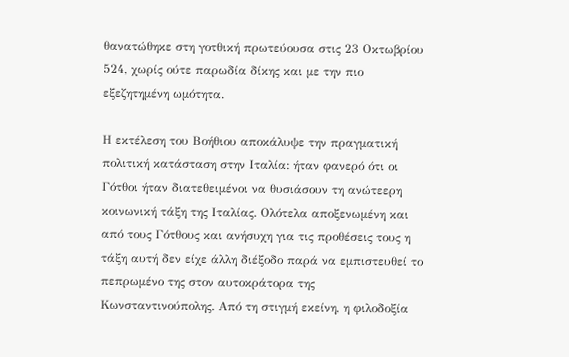θανατώθηκε στη γοτθική πρωτεύουσα στις 23 Οκτωβρίου 524, χωρίς ούτε παρωδία δίκης και με την πιο εξεζητημένη ωμότητα.

Η εκτέλεση του Βοήθιου αποκάλυψε την πραγματική πολιτική κατάσταση στην Ιταλία: ήταν φανερό ότι οι Γότθοι ήταν διατεθειμένοι να θυσιάσουν τη ανώτεερη κοινωνική τάξη της Ιταλίας. Ολότελα αποξενωμένη και από τους Γότθους και ανήσυχη για τις προθέσεις τους η τάξη αυτή δεν είχε άλλη διέξοδο παρά να εμπιστευθεί το πεπρωμένο της στον αυτοκράτορα της Κωνσταντινούπολης. Από τη στιγμή εκείνη, η φιλοδοξία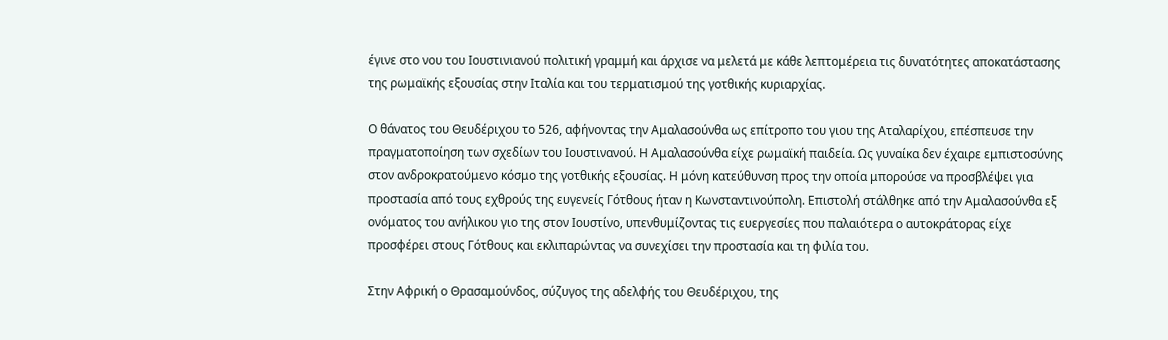έγινε στο νου του Ιουστινιανού πολιτική γραμμή και άρχισε να μελετά με κάθε λεπτομέρεια τις δυνατότητες αποκατάστασης της ρωμαϊκής εξουσίας στην Ιταλία και του τερματισμού της γοτθικής κυριαρχίας.

Ο θάνατος του Θευδέριχου το 526, αφήνοντας την Αμαλασούνθα ως επίτροπο του γιου της Αταλαρίχου, επέσπευσε την πραγματοποίηση των σχεδίων του Ιουστινανού. Η Αμαλασούνθα είχε ρωμαϊκή παιδεία. Ως γυναίκα δεν έχαιρε εμπιστοσύνης στον ανδροκρατούμενο κόσμο της γοτθικής εξουσίας. Η μόνη κατεύθυνση προς την οποία μπορούσε να προσβλέψει για προστασία από τους εχθρούς της ευγενείς Γότθους ήταν η Κωνσταντινούπολη. Επιστολή στάλθηκε από την Αμαλασούνθα εξ ονόματος του ανήλικου γιο της στον Ιουστίνο, υπενθυμίζοντας τις ευεργεσίες που παλαιότερα ο αυτοκράτορας είχε προσφέρει στους Γότθους και εκλιπαρώντας να συνεχίσει την προστασία και τη φιλία του.

Στην Αφρική ο Θρασαμούνδος, σύζυγος της αδελφής του Θευδέριχου, της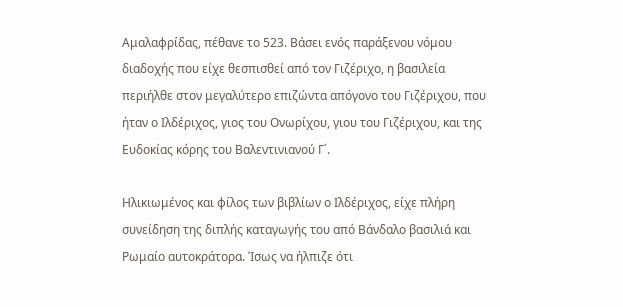Αμαλαφρίδας, πέθανε το 523. Βάσει ενός παράξενου νόμου διαδοχής που είχε θεσπισθεί από τον Γιζέριχο, η βασιλεία περιήλθε στον μεγαλύτερο επιζώντα απόγονο του Γιζέριχου, που ήταν ο Ιλδέριχος, γιος του Ονωρίχου, γιου του Γιζέριχου, και της Ευδοκίας κόρης του Βαλεντινιανού Γ΄.

Ηλικιωμένος και φίλος των βιβλίων ο Ιλδέριχος, είχε πλήρη συνείδηση της διπλής καταγωγής του από Βάνδαλο βασιλιά και Ρωμαίο αυτοκράτορα. Ίσως να ήλπιζε ότι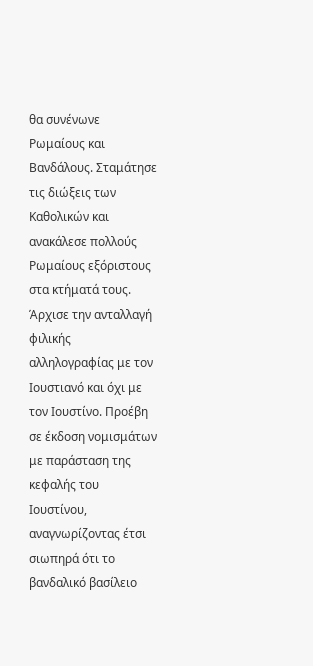θα συνένωνε Ρωμαίους και Βανδάλους. Σταμάτησε τις διώξεις των Καθολικών και ανακάλεσε πολλούς Ρωμαίους εξόριστους στα κτήματά τους. Άρχισε την ανταλλαγή φιλικής αλληλογραφίας με τον Ιουστιανό και όχι με τον Ιουστίνο. Προέβη σε έκδοση νομισμάτων με παράσταση της κεφαλής του Ιουστίνου, αναγνωρίζοντας έτσι σιωπηρά ότι το βανδαλικό βασίλειο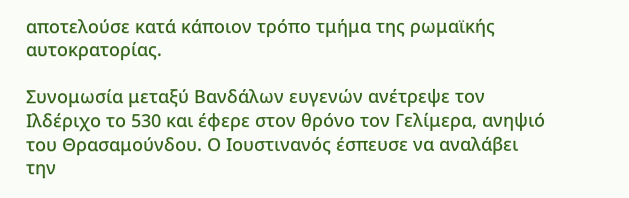αποτελούσε κατά κάποιον τρόπο τμήμα της ρωμαϊκής αυτοκρατορίας.

Συνομωσία μεταξύ Βανδάλων ευγενών ανέτρεψε τον Ιλδέριχο το 530 και έφερε στον θρόνο τον Γελίμερα, ανηψιό του Θρασαμούνδου. Ο Ιουστινανός έσπευσε να αναλάβει την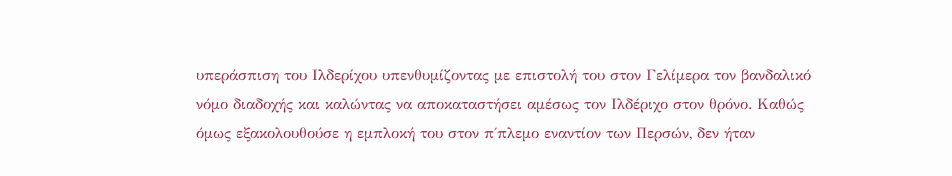υπεράσπιση του Ιλδερίχου υπενθυμίζοντας με επιστολή του στον Γελίμερα τον βανδαλικό νόμο διαδοχής και καλώντας να αποκαταστήσει αμέσως τον Ιλδέριχο στον θρόνο. Καθώς όμως εξακολουθούσε η εμπλοκή του στον π΄πλεμο εναντίον των Περσών, δεν ήταν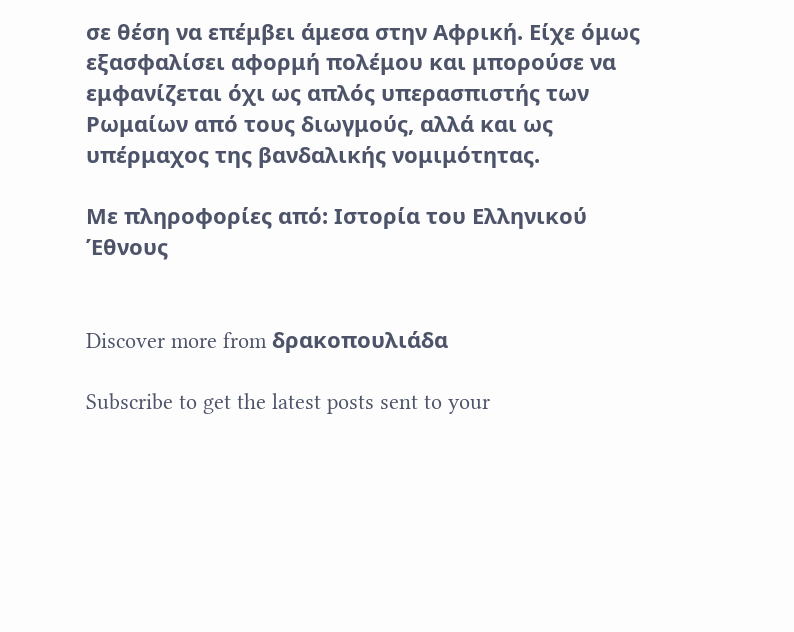σε θέση να επέμβει άμεσα στην Αφρική. Είχε όμως εξασφαλίσει αφορμή πολέμου και μπορούσε να εμφανίζεται όχι ως απλός υπερασπιστής των Ρωμαίων από τους διωγμούς, αλλά και ως υπέρμαχος της βανδαλικής νομιμότητας.

Με πληροφορίες από: Ιστορία του Ελληνικού Έθνους


Discover more from δρακοπουλιάδα

Subscribe to get the latest posts sent to your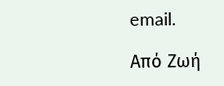email.

Από Ζωή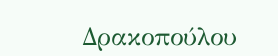Δρακοπούλου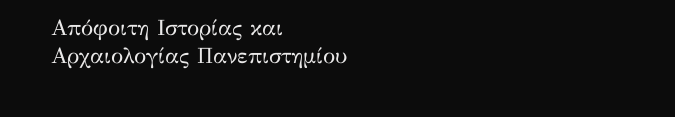Απόφοιτη Ιστορίας και Αρχαιολογίας Πανεπιστημίου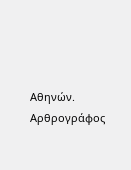Αθηνών. Αρθρογράφος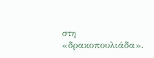στη «δρακοπουλιάδα».